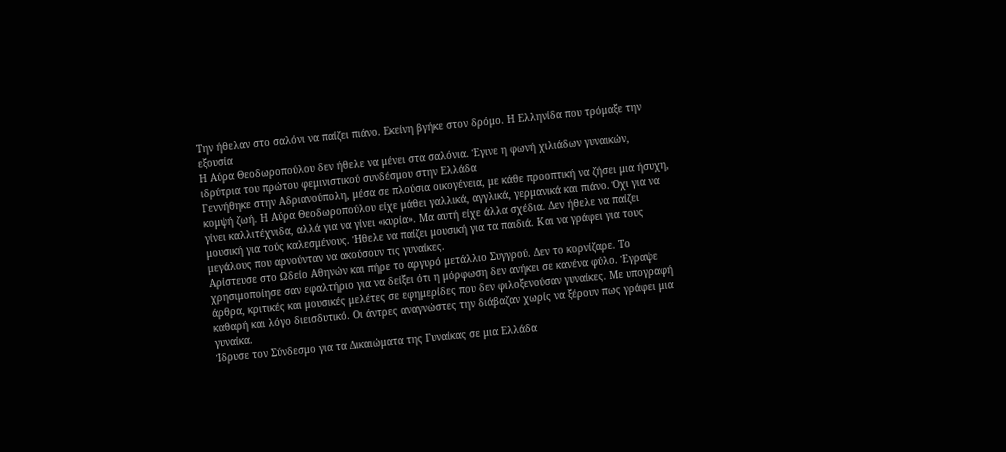Την ήθελαν στο σαλόνι να παίζει πιάνο. Εκείνη βγήκε στον δρόμο. Η Ελληνίδα που τρόμαξε την εξουσία
Η Αύρα Θεοδωροπούλου δεν ήθελε να μένει στα σαλόνια. Έγινε η φωνή χιλιάδων γυναικών, ιδρύτρια του πρώτου φεμινιστικού συνδέσμου στην Ελλάδα
Γεννήθηκε στην Αδριανούπολη, μέσα σε πλούσια οικογένεια, με κάθε προοπτική να ζήσει μια ήσυχη, κομψή ζωή. Η Αύρα Θεοδωροπούλου είχε μάθει γαλλικά, αγγλικά, γερμανικά και πιάνο. Όχι για να γίνει καλλιτέχνιδα, αλλά για να γίνει «κυρία». Μα αυτή είχε άλλα σχέδια. Δεν ήθελε να παίζει μουσική για τούς καλεσμένους. Ήθελε να παίζει μουσική για τα παιδιά. Και να γράφει για τους μεγάλους που αρνούνταν να ακούσουν τις γυναίκες.
Αρίστευσε στο Ωδείο Αθηνών και πήρε το αργυρό μετάλλιο Συγγρού. Δεν το κορνίζαρε. Το χρησιμοποίησε σαν εφαλτήριο για να δείξει ότι η μόρφωση δεν ανήκει σε κανένα φύλο. Έγραψε άρθρα, κριτικές και μουσικές μελέτες σε εφημερίδες που δεν φιλοξενούσαν γυναίκες. Με υπογραφή καθαρή και λόγο διεισδυτικό. Οι άντρες αναγνώστες την διάβαζαν χωρίς να ξέρουν πως γράφει μια γυναίκα.
Ίδρυσε τον Σύνδεσμο για τα Δικαιώματα της Γυναίκας σε μια Ελλάδα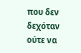που δεν δεχόταν ούτε να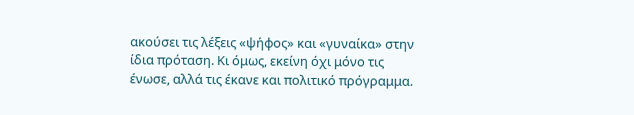ακούσει τις λέξεις «ψήφος» και «γυναίκα» στην ίδια πρόταση. Κι όμως, εκείνη όχι μόνο τις ένωσε, αλλά τις έκανε και πολιτικό πρόγραμμα.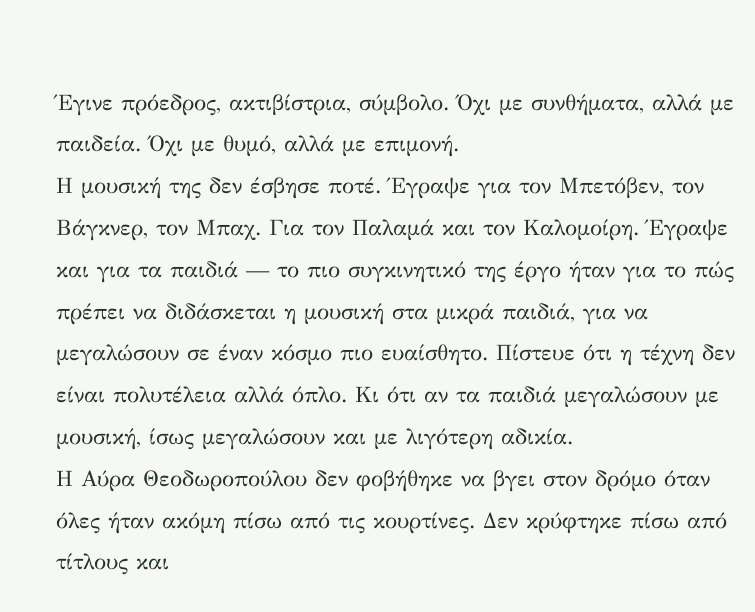Έγινε πρόεδρος, ακτιβίστρια, σύμβολο. Όχι με συνθήματα, αλλά με παιδεία. Όχι με θυμό, αλλά με επιμονή.
Η μουσική της δεν έσβησε ποτέ. Έγραψε για τον Μπετόβεν, τον Βάγκνερ, τον Μπαχ. Για τον Παλαμά και τον Καλομοίρη. Έγραψε και για τα παιδιά — το πιο συγκινητικό της έργο ήταν για το πώς πρέπει να διδάσκεται η μουσική στα μικρά παιδιά, για να μεγαλώσουν σε έναν κόσμο πιο ευαίσθητο. Πίστευε ότι η τέχνη δεν είναι πολυτέλεια αλλά όπλο. Κι ότι αν τα παιδιά μεγαλώσουν με μουσική, ίσως μεγαλώσουν και με λιγότερη αδικία.
Η Αύρα Θεοδωροπούλου δεν φοβήθηκε να βγει στον δρόμο όταν όλες ήταν ακόμη πίσω από τις κουρτίνες. Δεν κρύφτηκε πίσω από τίτλους και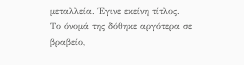μεταλλεία. Έγινε εκείνη τίτλος. Το όνομά της δόθηκε αργότερα σε βραβείο,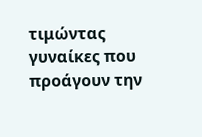τιμώντας γυναίκες που προάγουν την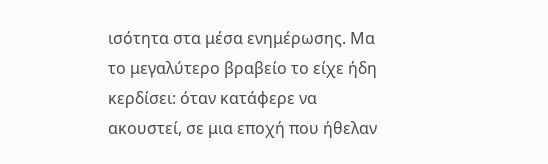ισότητα στα μέσα ενημέρωσης. Μα το μεγαλύτερο βραβείο το είχε ήδη κερδίσει: όταν κατάφερε να ακουστεί, σε μια εποχή που ήθελαν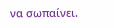να σωπαίνει.